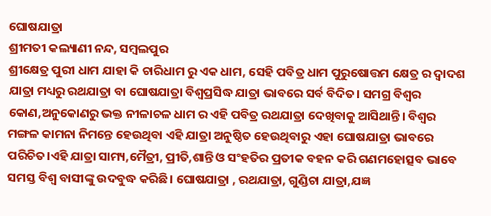ଘୋଷଯାତ୍ରା
ଶ୍ରୀମତୀ କଲ୍ୟାଣୀ ନନ୍ଦ, ସମ୍ବଲପୁର
ଶ୍ରୀକ୍ଷେତ୍ର ପୁରୀ ଧାମ ଯାହା କି ଚାରିଧାମ ରୁ ଏକ ଧାମ, ସେହି ପବିତ୍ର ଧାମ ପୁରୁଷୋତ୍ତମ କ୍ଷେତ୍ର ର ଦ୍ବାଦଶ ଯାତ୍ରା ମଧ୍ୟରୁ ରଥଯାତ୍ରା ବା ଘୋଷଯାତ୍ରା ବିଶ୍ବପ୍ରସିଦ୍ଧ ଯାତ୍ରା ଭାବରେ ସର୍ବ ବିଦିତ। ସମଗ୍ର ବିଶ୍ବର କୋଣ,ଅନୁକୋଣରୁ ଭକ୍ତ ନୀଳାଚଳ ଧାମ ର ଏହି ପବିତ୍ର ରଥଯାତ୍ରା ଦେଖିବାକୁ ଆସିଥାନ୍ତି। ବିଶ୍ବର ମଙ୍ଗଳ କାମନା ନିମନ୍ତେ ହେଉଥିବା ଏହି ଯାତ୍ରା ଅନୁଷ୍ଠିତ ହେଉଥିବାରୁ ଏହା ଘୋଷଯାତ୍ରା ଭାବରେ ପରିଚିତ।ଏହି ଯାତ୍ରା ସାମ୍ୟ,ମୈତ୍ରୀ, ପ୍ରୀତି,ଶାନ୍ତି ଓ ସଂହତିର ପ୍ରତୀକ ବହନ କରି ଗଣମହୋତ୍ସବ ଭାବେ ସମସ୍ତ ବିଶ୍ଵ ବାସୀଙ୍କୁ ଉଦବୁଦ୍ଧ କରିଛି। ଘୋଷଯାତ୍ରା , ରଥଯାତ୍ରା, ଗୁଣ୍ଡିଚା ଯାତ୍ରା,ଯଜ୍ଞ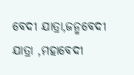ବେଦୀ ଯାତ୍ରା,ଜନ୍ମବେଦୀ ଯାତ୍ରା ,ମହାବେଦୀ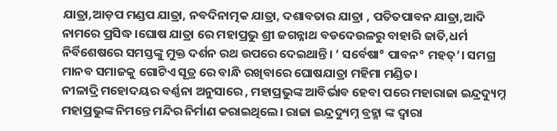ଯାତ୍ରା,ଆଡ଼ପ ମଣ୍ଡପ ଯାତ୍ରା, ନବଦିନାତ୍ମକ ଯାତ୍ରା, ଦଶାବତାର ଯାତ୍ରା , ପତିତପାବନ ଯାତ୍ରା,ଆଦି ନାମରେ ପ୍ରସିଦ୍ଧ।ଘୋଷ ଯାତ୍ରା ରେ ମହାପ୍ରଭୁ ଶ୍ରୀ ଜଗନ୍ନାଥ ବଡଦେଉଳରୁ ବାହାରି ଜାତି,ଧର୍ମ ନିର୍ବିଶେଷରେ ସମସ୍ତଙ୍କୁ ମୁକ୍ତ ଦର୍ଶନ ରଥ ଉପରେ ଦେଇଥାନ୍ତି। ‘ ସର୍ବେଷା° ପାବନ° ମହତ୍’। ସମଗ୍ର ମାନବ ସମାଜକୁ ଗୋଟିଏ ସୂତ୍ର ରେ ବାନ୍ଧି ରଖିବାରେ ଘୋଷଯାତ୍ରା ମହିମା ମଣ୍ଡିତ।
ନୀଳାଦ୍ରି ମହୋଦୟର ବର୍ଣ୍ଣନା ଅନୁସାରେ , ମହାପ୍ରଭୁଙ୍କ ଆବିର୍ଭାବ ହେବା ପରେ ମହାରାଜା ଇନ୍ଦ୍ରଦ୍ୟୁମ୍ନ ମହାପ୍ରଭୁଙ୍କ ନିମନ୍ତେ ମନ୍ଦିର ନିର୍ମାଣ କରାଇଥିଲେ। ରାଜା ଇନ୍ଦ୍ରଦ୍ୟୁମ୍ନ ବ୍ରହ୍ମା ଙ୍କ ଦ୍ଵାରା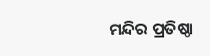ମନ୍ଦିର ପ୍ରତିଷ୍ଠା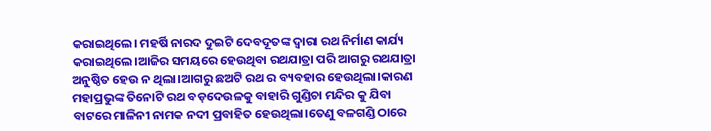କରାଇଥିଲେ। ମହର୍ଷି ନାରଦ ଦୁଇଟି ଦେବଦୂତଙ୍କ ଦ୍ବାରା ରଥ ନିର୍ମାଣ କାର୍ଯ୍ୟ କରାଇଥିଲେ।ଆଜିର ସମୟରେ ହେଉଥିବା ରଥଯାତ୍ରା ପରି ଆଗରୁ ରଥଯାତ୍ରା ଅନୁଷ୍ଠିତ ହେଉ ନ ଥିଲା।ଆଗରୁ ଛଅଟି ରଥ ର ବ୍ୟବହାର ହେଉଥିଲା।କାରଣ ମହାପ୍ରଭୁଙ୍କ ତିନୋଟି ରଥ ବଡ଼ଦେଉଳକୁ ବାହାରି ଗୁଣ୍ଡିଚା ମନ୍ଦିର କୁ ଯିବା ବାଟରେ ମାଳିନୀ ନାମକ ନଦୀ ପ୍ରବାହିତ ହେଉଥିଲା।ତେଣୁ ବଳଗଣ୍ଡି ଠାରେ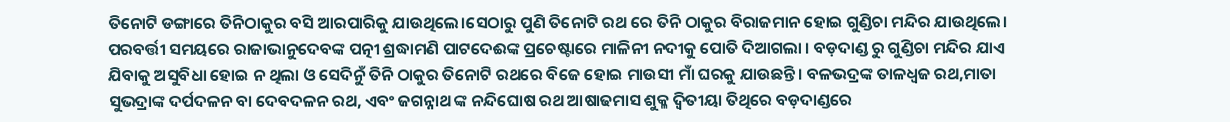ତିନୋଟି ଡଙ୍ଗାରେ ତିନିଠାକୁର ବସି ଆରପାରିକୁ ଯାଉଥିଲେ।ସେଠାରୁ ପୁଣି ତିନୋଟି ରଥ ରେ ତିନି ଠାକୁର ବିରାଜମାନ ହୋଇ ଗୁଣ୍ଡିଚା ମନ୍ଦିର ଯାଉଥିଲେ। ପରବର୍ତ୍ତୀ ସମୟରେ ରାଜାଭାନୁଦେବଙ୍କ ପତ୍ନୀ ଶ୍ରଦ୍ଧାମଣି ପାଟଦେଈଙ୍କ ପ୍ରଚେଷ୍ଟାରେ ମାଳିନୀ ନଦୀକୁ ପୋତି ଦିଆଗଲା । ବଡ଼ଦାଣ୍ଡ ରୁ ଗୁଣ୍ଡିଚା ମନ୍ଦିର ଯାଏ ଯିବାକୁ ଅସୁବିଧା ହୋଇ ନ ଥିଲା ଓ ସେଦିନୁଁ ତିନି ଠାକୁର ତିନୋଟି ରଥରେ ବିଜେ ହୋଇ ମାଉସୀ ମାଁ ଘରକୁ ଯାଉଛନ୍ତି। ବଳଭଦ୍ରଙ୍କ ତାଳଧ୍ଵଜ ରଥ,ମାତା ସୁଭଦ୍ରାଙ୍କ ଦର୍ପଦଳନ ବା ଦେବଦଳନ ରଥ, ଏବଂ ଜଗନ୍ନାଥ ଙ୍କ ନନ୍ଦିଘୋଷ ରଥ ଆଷାଢମାସ ଶୁକ୍ଳ ଦ୍ୱିତୀୟା ତିଥିରେ ବଡ଼ଦାଣ୍ଡରେ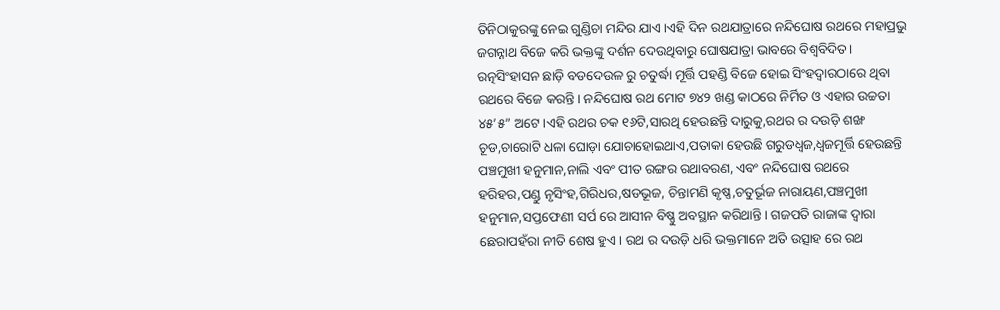ତିନିଠାକୁରଙ୍କୁ ନେଇ ଗୁଣ୍ଡିଚା ମନ୍ଦିର ଯାଏ।ଏହି ଦିନ ରଥଯାତ୍ରାରେ ନନ୍ଦିଘୋଷ ରଥରେ ମହାପ୍ରଭୁ ଜଗନ୍ନାଥ ବିଜେ କରି ଭକ୍ତଙ୍କୁ ଦର୍ଶନ ଦେଉଥିବାରୁ ଘୋଷଯାତ୍ରା ଭାବରେ ବିଶ୍ବବିଦିତ। ରତ୍ନସିଂହାସନ ଛାଡ଼ି ବଡଦେଉଳ ରୁ ଚତୁର୍ଦ୍ଧା ମୂର୍ତ୍ତି ପହଣ୍ଡି ବିଜେ ହୋଇ ସିଂହଦ୍ଵାରଠାରେ ଥିବା ରଥରେ ବିଜେ କରନ୍ତି। ନନ୍ଦିଘୋଷ ରଥ ମୋଟ ୭୪୨ ଖଣ୍ଡ କାଠରେ ନିର୍ମିତ ଓ ଏହାର ଉଚ୍ଚତା ୪୫’୫” ଅଟେ।ଏହି ରଥର ଚକ ୧୬ଟି,ସାରଥି ହେଉଛନ୍ତି ଦାରୁକୁ,ରଥର ର ଦଉଡ଼ି ଶଙ୍ଖ ଚୂଡ,ଚାରୋଟି ଧଳା ଘୋଡ଼ା ଯୋଚାହୋଇଥାଏ,ପତାକା ହେଉଛି ଗରୁଡଧ୍ବଜ,ଧ୍ବଜମୂର୍ତ୍ତି ହେଉଛନ୍ତି ପଞ୍ଚମୁଖୀ ହନୁମାନ,ନାଲି ଏବଂ ପୀତ ରଙ୍ଗର ରଥାବରଣ, ଏବଂ ନନ୍ଦିଘୋଷ ରଥରେ ହରିହର,ପଣ୍ଡୁ ନୃସିଂହ,ଗିରିଧର,ଷଡଭୂଜ, ଚିନ୍ତାମଣି କୃଷ୍ଣ,ଚତୁର୍ଭୂଜ ନାରାୟଣ,ପଞ୍ଚମୁଖୀ ହନୁମାନ,ସପ୍ତଫେଣୀ ସର୍ପ ରେ ଆସୀନ ବିଷ୍ଣୁ ଅବସ୍ଥାନ କରିଥାନ୍ତି। ଗଜପତି ରାଜାଙ୍କ ଦ୍ବାରା ଛେରାପହଁରା ନୀତି ଶେଷ ହୁଏ। ରଥ ର ଦଉଡ଼ି ଧରି ଭକ୍ତମାନେ ଅତି ଉତ୍ସାହ ରେ ରଥ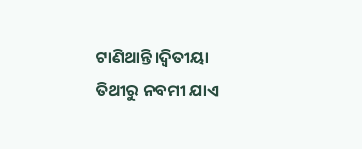ଟାଣିଥାନ୍ତି।ଦ୍ୱିତୀୟା ତିଥୀରୁ ନବମୀ ଯାଏ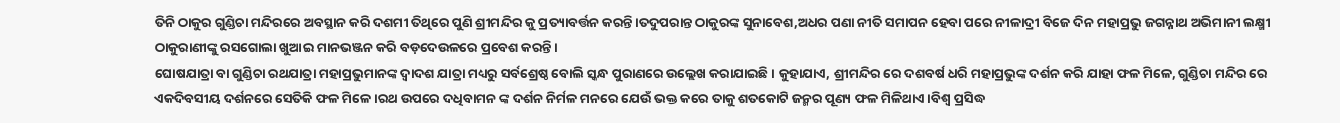ତିନି ଠାକୁର ଗୁଣ୍ଡିଚା ମନ୍ଦିରରେ ଅବସ୍ଥାନ କରି ଦଶମୀ ତିଥିରେ ପୁଣି ଶ୍ରୀମନ୍ଦିର କୁ ପ୍ରତ୍ୟାବର୍ତ୍ତନ କରନ୍ତି।ତଦୁପରାନ୍ତ ଠାକୁରଙ୍କ ସୁନାବେଶ,ଅଧର ପଣା ନୀତି ସମାପନ ହେବା ପରେ ନୀଳାଦ୍ରୀ ବିଜେ ଦିନ ମହାପ୍ରଭୁ ଜଗନ୍ନାଥ ଅଭିମାନୀ ଲକ୍ଷ୍ମୀ ଠାକୁରାଣୀଙ୍କୁ ରସଗୋଲା ଖୁଆଇ ମାନଭଞ୍ଜନ କରି ବଡ଼ଦେଉଳରେ ପ୍ରବେଶ କରନ୍ତି।
ଘୋଷଯାତ୍ରା ବା ଗୁଣ୍ଡିଚା ରଥଯାତ୍ରା ମହାପ୍ରଭୁମାନଙ୍କ ଦ୍ବାଦଶ ଯାତ୍ରା ମଧ୍ୟରୁ ସର୍ବଶ୍ରେଷ୍ଠ ବୋଲି ସ୍କନ୍ଧ ପୁରାଣରେ ଉଲ୍ଲେଖ କରାଯାଇଛି। କୁହାଯାଏ, ଶ୍ରୀମନ୍ଦିର ରେ ଦଶବର୍ଷ ଧରି ମହାପ୍ରଭୁଙ୍କ ଦର୍ଶନ କରି ଯାହା ଫଳ ମିଳେ, ଗୁଣ୍ଡିଚା ମନ୍ଦିର ରେ ଏକଦିବସୀୟ ଦର୍ଶନରେ ସେତିକି ଫଳ ମିଳେ।ରଥ ଉପରେ ଦଧିବାମନ ଙ୍କ ଦର୍ଶନ ନିର୍ମଳ ମନରେ ଯେଉଁ ଭକ୍ତ କରେ ତାକୁ ଶତକୋଟି ଜନ୍ମର ପୂଣ୍ୟ ଫଳ ମିଳିଥାଏ।ବିଶ୍ବ ପ୍ରସିଦ୍ଧ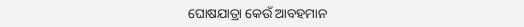ଘୋଷଯାତ୍ରା କେଉଁ ଆବହମାନ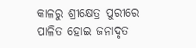କାଳରୁ ଶ୍ରୀକ୍ଷେତ୍ର ପୁରୀରେ ପାଳିତ ହୋଇ ଜନାଦୃତ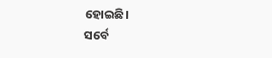ହୋଇଛି।
ସର୍ବେ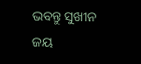ଭବନ୍ତୁ ସୁଖୀନ
ଜୟ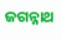ଜଗନ୍ନାଥ